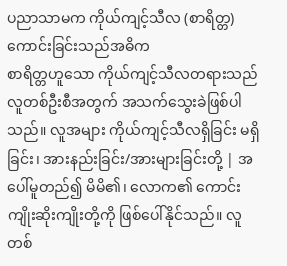ပညာသာမက ကိုယ်ကျင့်သီလ (စာရိတ္တ) ကောင်းခြင်းသည်အဓိက
စာရိတ္တဟူသော ကိုယ်ကျင့်သီလတရားသည် လူတစ်ဦးစီအတွက် အသက်သွေးခဲဖြစ်ပါသည်။ လူအများ ကိုယ်ကျင့်သီလရှိခြင်း မရှိခြင်း၊ အားနည်းခြင်း/အားများခြင်းတို့ | အပေါ်မူတည်၍ မိမိ၏၊ လောက၏ ကောင်းကျိုးဆိုးကျိုးတို့ကို ဖြစ်ပေါ်နိုင်သည်။ လူတစ်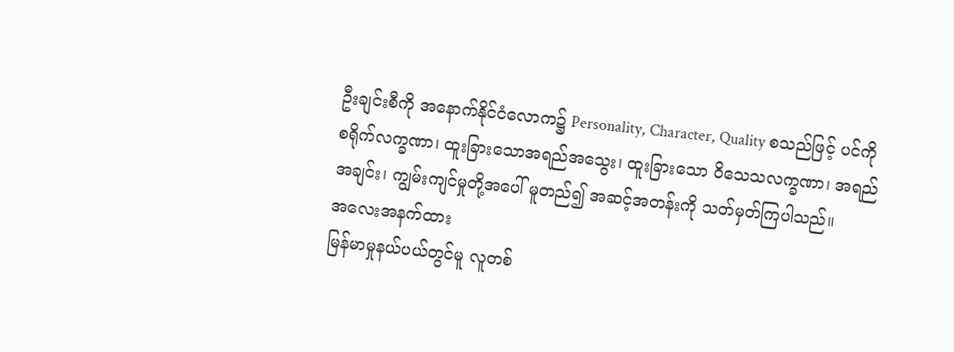ဦးချင်းစီကို အနောက်နိုင်ငံလောက၌ Personality, Character, Quality စသည်ဖြင့် ပင်ကိုစရိုက်လက္ခဏာ၊ ထူးခြားသောအရည်အသွေး၊ ထူးခြားသော ဝိသေသလက္ခဏာ၊ အရည်အချင်း၊ ကျွမ်းကျင်မှုတို့အပေါ် မူတည်၍ အဆင့်အတန်းကို သတ်မှတ်ကြပါသည်။
အလေးအနက်ထား
မြန်မာမှုနယ်ပယ်တွင်မူ လူတစ်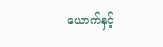ယောက်နှင့်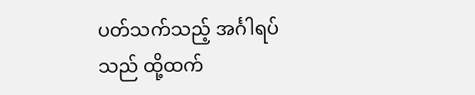ပတ်သက်သည့် အင်္ဂါရပ်သည် ထို့ထက်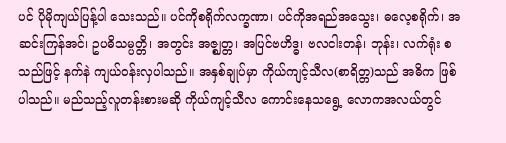ပင် ပိုမိုကျယ်ပြန့်ပါ သေးသည်။ ပင်ကိုစရိုက်လက္ခဏာ၊ ပင်ကိုအရည်အသွေး၊ ဓလေ့စရိုက်၊ အဆင်းကြန်အင်၊ ဥပဓိသမ္ပတ္တိ၊ အတွင်း အဇ္ဈတ္တ၊ အပြင်ဗဟိဒ္ဓ၊ ဗလငါးတန်၊ ဘုန်း၊ လက်ရုံး စသည်ဖြင့် နက်နဲ ကျယ်ဝန်းလှပါသည်။ အနှစ်ချုပ်မှာ ကိုယ်ကျင့်သီလ(စာရိတ္တ)သည် အဓိက ဖြစ်ပါသည်။ မည်သည့်လူတန်းစားမဆို ကိုယ်ကျင့်သီလ ကောင်းနေသရွေ့ လောကအလယ်တွင်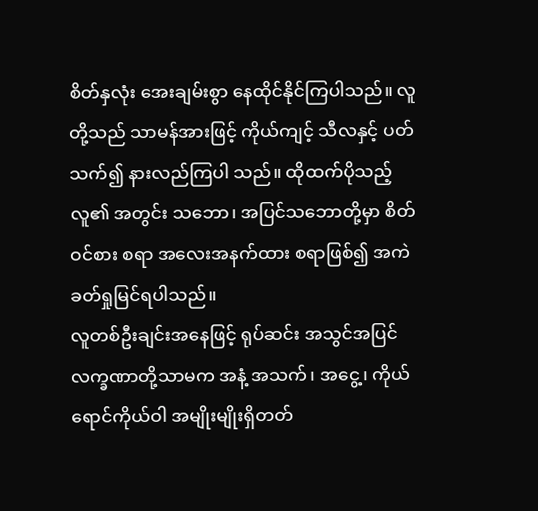စိတ်နှလုံး အေးချမ်းစွာ နေထိုင်နိုင်ကြပါသည်။ လူတို့သည် သာမန်အားဖြင့် ကိုယ်ကျင့် သီလနှင့် ပတ်သက်၍ နားလည်ကြပါ သည်။ ထိုထက်ပိုသည့် လူ၏ အတွင်း သဘော၊ အပြင်သဘောတို့မှာ စိတ်ဝင်စား စရာ အလေးအနက်ထား စရာဖြစ်၍ အကဲခတ်ရှုမြင်ရပါသည်။
လူတစ်ဦးချင်းအနေဖြင့် ရုပ်ဆင်း အသွင်အပြင်လက္ခဏာတို့သာမက အနံ့ အသက်၊ အငွေ့၊ ကိုယ်ရောင်ကိုယ်ဝါ အမျိုးမျိုးရှိတတ်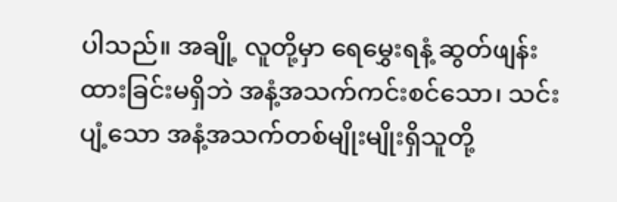ပါသည်။ အချို့ လူတို့မှာ ရေမွှေးရနံ့ ဆွတ်ဖျန်းထားခြင်းမရှိဘဲ အနံ့အသက်ကင်းစင်သော၊ သင်းပျံ့သော အနံ့အသက်တစ်မျိုးမျိုးရှိသူတို့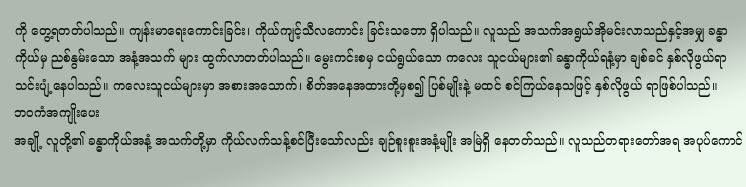ကို တွေ့ရတတ်ပါသည်။ ကျန်းမာရေးကောင်းခြင်း၊ ကိုယ်ကျင့်သီလကောင်း ခြင်းသဘော ရှိပါသည်။ လူသည် အသက်အရွယ်အိုမင်းလာသည်နှင့်အမျှ ခန္ဓာကိုယ်မှ ညစ်နွမ်းသော အနံ့အသက် များ ထွက်လာတတ်ပါသည်။ မွေးကင်းစမှ ငယ်ရွယ်သော ကလေး သူငယ်များ၏ ခန္ဓာကိုယ်ရနံ့မှာ ချစ်ခင် နှစ်လိုဖွယ်ရာ သင်းပျံ့နေပါသည်။ ကလေးသူငယ်များမှာ အစားအသောက်၊ စိတ်အနေအထားတို့မှစ၍ ပြစ်မျိုးနဲ့ မထင် စင်ကြယ်နေသဖြင့် နှစ်လိုဖွယ် ရာဖြစ်ပါသည်။
ဘဝကံအကျိုးပေး
အချို့ လူတို့၏ ခန္ဓာကိုယ်အနံ့ အသက်တို့မှာ ကိုယ်လက်သန့်စင်ပြီးသော်လည်း ချဉ်စူးစူးအနံ့မျိုး အမြဲရှိ နေတတ်သည်။ လူသည်တရားတော်အရ အပုပ်ကောင်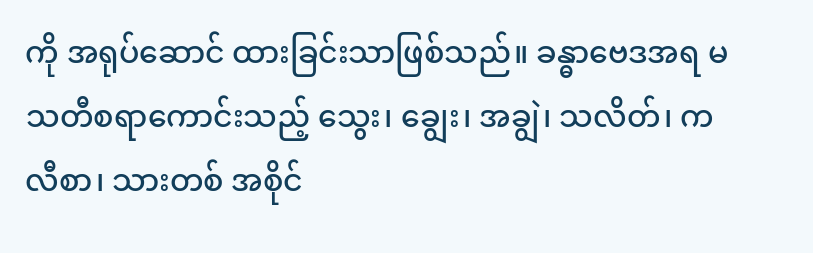ကို အရုပ်ဆောင် ထားခြင်းသာဖြစ်သည်။ ခန္ဓာဗေဒအရ မသတီစရာကောင်းသည့် သွေး၊ ချွေး၊ အချွဲ၊ သလိတ်၊ ကလီစာ၊ သားတစ် အစိုင်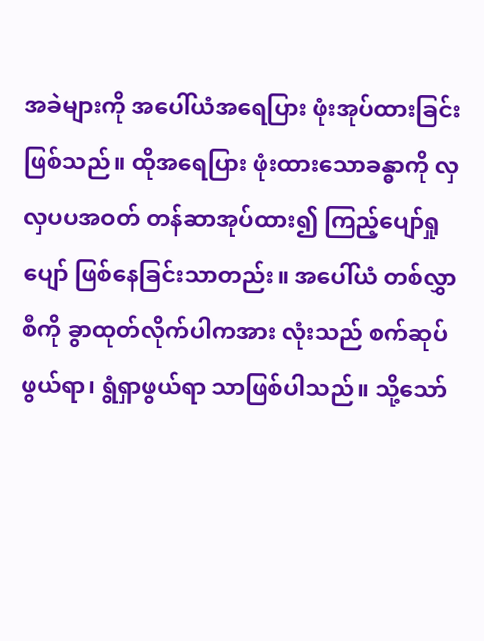အခဲများကို အပေါ်ယံအရေပြား ဖုံးအုပ်ထားခြင်းဖြစ်သည်။ ထိုအရေပြား ဖုံးထားသောခန္ဓာကို လှလှပပအဝတ် တန်ဆာအုပ်ထား၍ ကြည့်ပျော်ရှုပျော် ဖြစ်နေခြင်းသာတည်း။ အပေါ်ယံ တစ်လွှာစီကို ခွာထုတ်လိုက်ပါကအား လုံးသည် စက်ဆုပ်ဖွယ်ရာ၊ ရွံရှာဖွယ်ရာ သာဖြစ်ပါသည်။ သို့သော်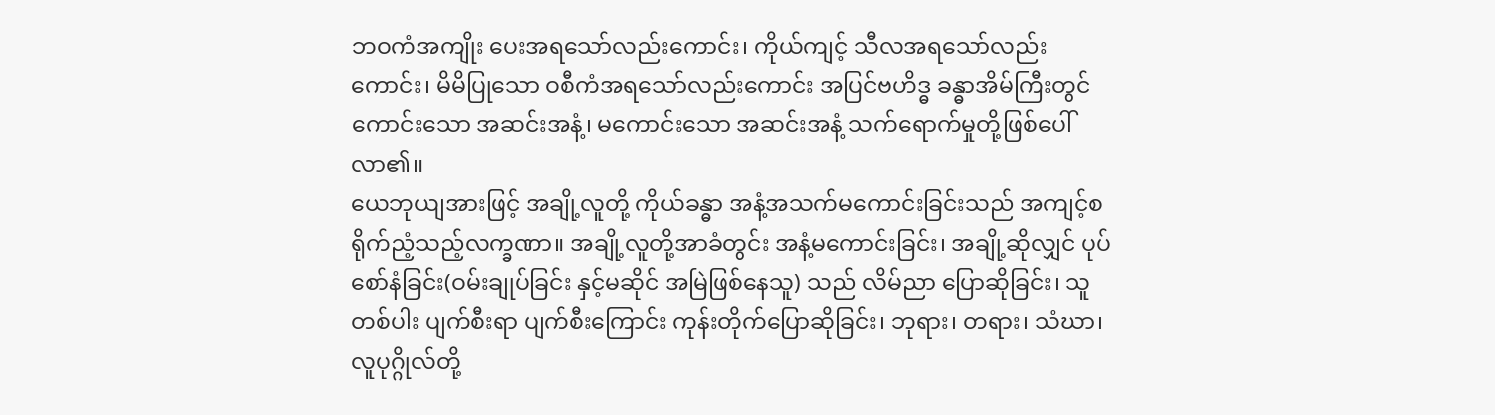ဘဝကံအကျိုး ပေးအရသော်လည်းကောင်း၊ ကိုယ်ကျင့် သီလအရသော်လည်းကောင်း၊ မိမိပြုသော ဝစီကံအရသော်လည်းကောင်း အပြင်ဗဟိဒ္ဓ ခန္ဓာအိမ်ကြီးတွင်ကောင်းသော အဆင်းအနံ့၊ မကောင်းသော အဆင်းအနံ့ သက်ရောက်မှုတို့ဖြစ်ပေါ် လာ၏။
ယေဘုယျအားဖြင့် အချို့လူတို့ ကိုယ်ခန္ဓာ အနံ့အသက်မကောင်းခြင်းသည် အကျင့်စရိုက်ညံ့သည့်လက္ခဏာ။ အချို့လူတို့အာခံတွင်း အနံ့မကောင်းခြင်း၊ အချို့ဆိုလျှင် ပုပ်စော်နံခြင်း(ဝမ်းချုပ်ခြင်း နှင့်မဆိုင် အမြဲဖြစ်နေသူ) သည် လိမ်ညာ ပြောဆိုခြင်း၊ သူတစ်ပါး ပျက်စီးရာ ပျက်စီးကြောင်း ကုန်းတိုက်ပြောဆိုခြင်း၊ ဘုရား၊ တရား၊ သံဃာ၊ လူပုဂ္ဂိုလ်တို့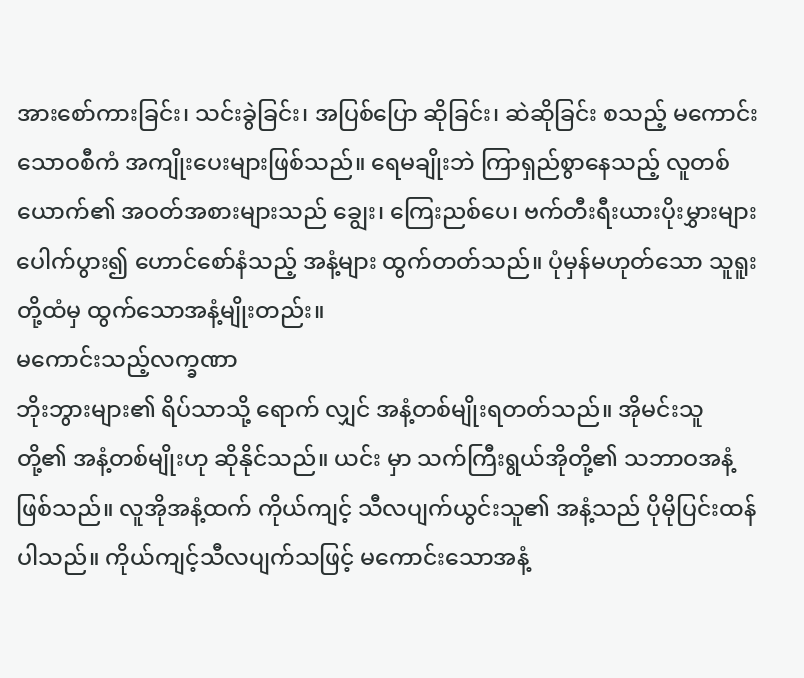အားစော်ကားခြင်း၊ သင်းခွဲခြင်း၊ အပြစ်ပြော ဆိုခြင်း၊ ဆဲဆိုခြင်း စသည့် မကောင်းသောဝစီကံ အကျိုးပေးများဖြစ်သည်။ ရေမချိုးဘဲ ကြာရှည်စွာနေသည့် လူတစ် ယောက်၏ အဝတ်အစားများသည် ချွေး၊ ကြေးညစ်ပေ၊ ဗက်တီးရီးယားပိုးမွှားများ ပေါက်ပွား၍ ဟောင်စော်နံသည့် အနံ့များ ထွက်တတ်သည်။ ပုံမှန်မဟုတ်သော သူရူးတို့ထံမှ ထွက်သောအနံ့မျိုးတည်း။
မကောင်းသည့်လက္ခဏာ
ဘိုးဘွားများ၏ ရိပ်သာသို့ ရောက် လျှင် အနံ့တစ်မျိုးရတတ်သည်။ အိုမင်းသူ တို့၏ အနံ့တစ်မျိုးဟု ဆိုနိုင်သည်။ ယင်း မှာ သက်ကြီးရွယ်အိုတို့၏ သဘာဝအနံ့ ဖြစ်သည်။ လူအိုအနံ့ထက် ကိုယ်ကျင့် သီလပျက်ယွင်းသူ၏ အနံ့သည် ပိုမိုပြင်းထန်ပါသည်။ ကိုယ်ကျင့်သီလပျက်သဖြင့် မကောင်းသောအနံ့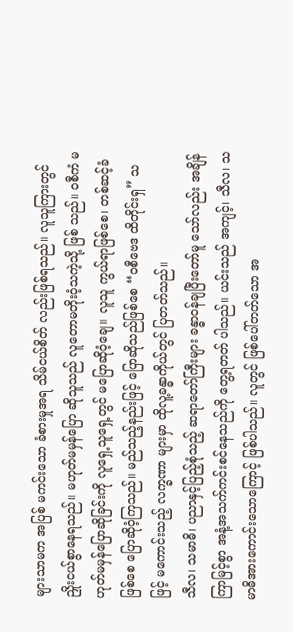များသာမက အပြစ် မကင်းသော ခံစားမှုအရ သိမ်ငယ်စိတ် လည်းဖြစ်ရသည်။ လူသူကြားတွင် ညှိုးငယ်စွာနေရသည်။ မဟုတ်မမှန်ပြော ဆိုသူသည် လူတောမတိုးဝံ့သကဲ့သို့ ဖြစ် သည်။ ဝစီကံ မဟုတ်မမှန်ပြောဆိုခြင်းကို လူရှေ့သူရှေ့တွင် မပြောဆိုဝံ့ချေ။ လူသူ ကွယ်ရာဖြစ်စေ၊ တစ်ဆင့်ခံဖြစ်စေ ပြောဆိုဝံ့ကြသည်။ မည်သည့်နည်းဖြင့် ပြောဆိုသည်ဖြစ်စေ “ဝစီဗေဒ ထိတိုင်းရှ” သဖြင့် မကောင်းသည့် လက္ခဏာ များမှာ ထိုလူ့ခန္ဓာကိုယ်တွင် ပြတတ်သည်။
သီလ၊ သမာဓိ၊ ပညာနှင့်ပြည့်စုံသည့် ဆရာတော်ကြီးများ ခန္ဓာဝန်ချပြီးတော်မူ သော်လည်း အချိန်ကြာမြင့်စွာ အနံ့အသက်ကင်းစင်နေသည်ကို တွေ့ရတတ် ပါသည်။ ယင်းသည် အကျင့်၊ သီလ၊ သမာဓိအားကောင်းသောကြောင့် ဖြစ်ပါသည်။ လူတွင် ဖြစ်ပေါ်တတ်သော အ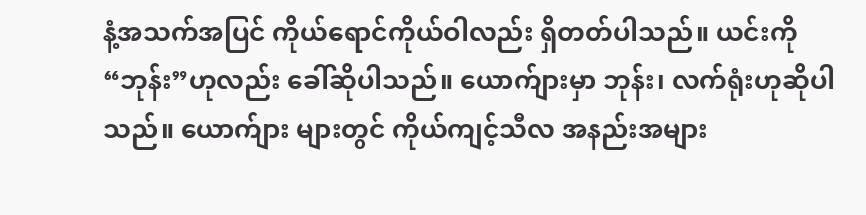နံ့အသက်အပြင် ကိုယ်ရောင်ကိုယ်ဝါလည်း ရှိတတ်ပါသည်။ ယင်းကို “ဘုန်း”ဟုလည်း ခေါ်ဆိုပါသည်။ ယောက်ျားမှာ ဘုန်း၊ လက်ရုံးဟုဆိုပါသည်။ ယောက်ျား များတွင် ကိုယ်ကျင့်သီလ အနည်းအများ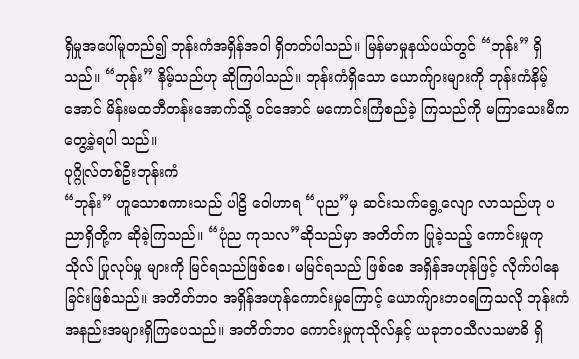ရှိမှုအပေါ်မူတည်၍ ဘုန်းကံအရှိန်အဝါ ရှိတတ်ပါသည်။ မြန်မာမှုနယ်ပယ်တွင် “ဘုန်း” ရှိသည်။ “ဘုန်း” နိမ့်သည်ဟု ဆိုကြပါသည်။ ဘုန်းကံရှိသော ယောက်ျားများကို ဘုန်းကံနိမ့်အောင် မိန်းမထဘီတန်းအောက်သို့ ဝင်အောင် မကောင်းကြံစည်ခဲ့ ကြသည်ကို မကြာသေးမီက တွေ့ခဲ့ရပါ သည်။
ပုဂ္ဂိုလ်တစ်ဦးဘုန်းကံ
“ဘုန်း” ဟူသောစကားသည် ပါဠိ ဝေါဟာရ “ပုည”မှ ဆင်းသက်ရွေ့လျော လာသည်ဟု ပညာရှိတို့က ဆိုခဲ့ကြသည်။ “ပုံည ကုသလ”ဆိုသည်မှာ အတိတ်က ပြုခဲ့သည့် ကောင်းမှုကုသိုလ် ပြုလုပ်မှု များကို မြင်ရသည်ဖြစ်စေ၊ မမြင်ရသည် ဖြစ်စေ အရှိန်အဟုန်ဖြင့် လိုက်ပါနေ ခြင်းဖြစ်သည်။ အတိတ်ဘဝ အရှိန်အဟုန်ကောင်းမှုကြောင့် ယောက်ျားဘဝရကြသလို ဘုန်းကံအနည်းအများရှိကြပေသည်။ အတိတ်ဘဝ ကောင်းမှုကုသိုလ်နှင့် ယခုဘဝသီလသမာဓိ ရှိ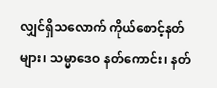လျှင်ရှိသလောက် ကိုယ်စောင့်နတ်များ၊ သမ္မာဒေဝ နတ်ကောင်း၊ နတ်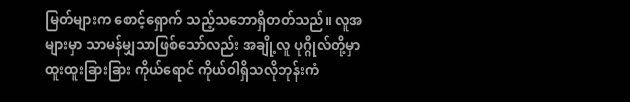မြတ်များက စောင့်ရှောက် သည့်သဘောရှိတတ်သည်။ လူအများမှာ သာမန်မျှသာဖြစ်သော်လည်း အချို့လူ ပုဂ္ဂိုလ်တို့မှာ ထူးထူးခြားခြား ကိုယ်ရောင် ကိုယ်ဝါရှိသလိုဘုန်းကံ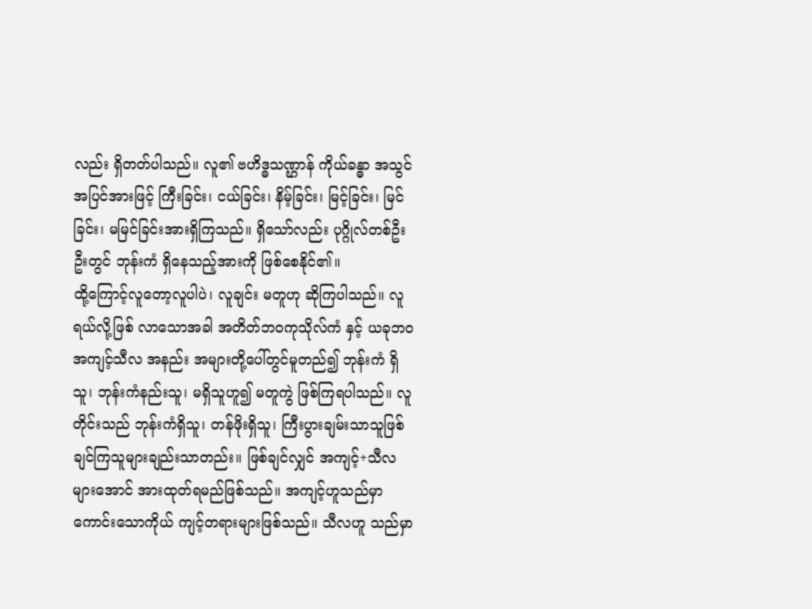လည်း ရှိတတ်ပါသည်။ လူ၏ ဗဟိဒ္ဓသဏ္ဌာန် ကိုယ်ခန္ဓာ အသွင်အပြင်အားဖြင့် ကြီးခြင်း၊ ငယ်ခြင်း၊ နိမ့်ခြင်း၊ မြင့်ခြင်း၊ မြင်ခြင်း၊ မမြင်ခြင်းအားရှိကြသည်။ ရှိသော်လည်း ပုဂ္ဂိုလ်တစ်ဦးဦးတွင် ဘုန်းကံ ရှိနေသည့်အားကို ဖြစ်စေနိုင်၏။
ထို့ကြောင့်လူတော့လူပါပဲ၊ လူချင်း မတူဟု ဆိုကြပါသည်။ လူရယ်လို့ဖြစ် လာသောအခါ အတိတ်ဘဝကုသိုလ်ကံ နှင့် ယခုဘဝ အကျင့်သီလ အနည်း အများတို့ပေါ်တွင်မူတည်၍ ဘုန်းကံ ရှိသူ၊ ဘုန်းကံနည်းသူ၊ မရှိသူဟူ၍ မတူကွဲ ဖြစ်ကြရပါသည်။ လူတိုင်းသည် ဘုန်းကံရှိသူ၊ တန်ဖိုးရှိသူ၊ ကြီးပွားချမ်းသာသူဖြစ်ချင်ကြသူများချည်းသာတည်း။ ဖြစ်ချင်လျှင် အကျင့်+သီလများအောင် အားထုတ်ရမည်ဖြစ်သည်။ အကျင့်ဟူသည်မှာ ကောင်းသောကိုယ် ကျင့်တရားများဖြစ်သည်။ သီလဟူ သည်မှာ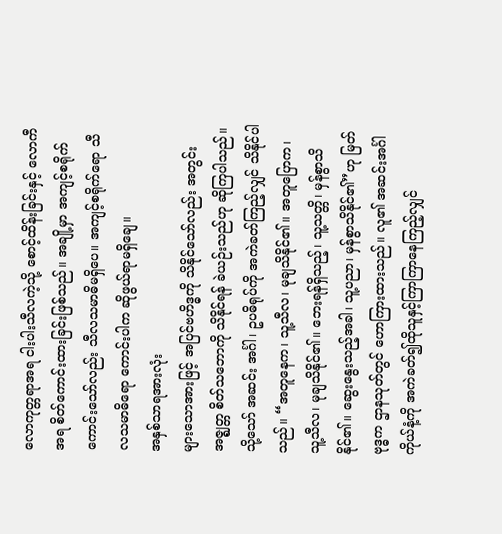လောကုတ္တရာအရ ငါးပါးသီလကဲ့သို့ စောင့်ထိန်းခြင်းနှင့် လောကီအရ စိတ်ကောင်းထားခြင်းဖြစ်သည်။ အချို့မှာ အကျင့်စရိုက်ကောင်းသော်လည်း သီလသမာဓိမရှိပေ။ အကျင့်စရိုက်ရော သီလသမာဓိရော ကောင်းပါက ဆိုဖွယ်ရာမရှိချေ။
အနှစ်သာရအားလုံး
များသောအားဖြင့် အပြင်ဗဟိဒ္ဓကို သိနိုင်သော်လည်း အတွင်းအဇ္ဈတ္တ စိတ်သဘောကို သိနိုင်ရန် ခဲယဉ်းသည်ဟု ဆိုကြပါသည်။ သို့သော် အဆင်း အင်္ဂါ၊ ဥပဓိရုပ်ကို အကဲခတ်ကြည့်လျှင် သိနိုင်ပါသည်။ “အတူနေက၊ သူ့သီလ၊ မုချသိနိုင်၏။ အတူပြောက၊ သူ့သီလ၊ မုချသိနိုင်၏။ ဘေးရန်ရှိသည့်၊ သူ့သတ္တိ၊ မှန်စွာသိနိုင်၏။ ဆွေးနွေးသည့်အခါ၊ သူ့ပညာ၊ မှန်စွာသိနိုင်၏”ဟု မြတ် ဗုဒ္ဓက ဌာနသုတ်တွင် ဟောကြားထားသည်။ လူ၏ အဆင်းအင်္ဂါ ကိုယ်နံ့ကို အကဲခတ်၍ထိုသူနှင့်ကြာကြာနေကြည့်လျှင်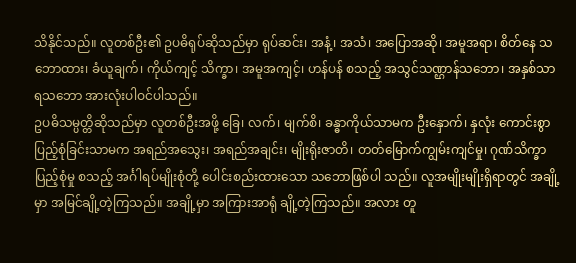သိနိုင်သည်။ လူတစ်ဦး၏ ဥပဓိရုပ်ဆိုသည်မှာ ရုပ်ဆင်း၊ အနံ့၊ အသံ၊ အပြောအဆို၊ အမူအရာ၊ စိတ်နေ သဘောထား၊ ခံယူချက်၊ ကိုယ်ကျင့် သိက္ခာ၊ အမူအကျင့်၊ ဟန်ပန် စသည့် အသွင်သဏ္ဌာန်သဘော၊ အနှစ်သာရသဘော အားလုံးပါဝင်ပါသည်။
ဥပဓိသမ္ပတ္တိဆိုသည်မှာ လူတစ်ဦးအဖို့ ခြေ၊ လက်၊ မျက်စိ၊ ခန္ဓာကိုယ်သာမက ဦးနှောက်၊ နှလုံး ကောင်းစွာ ပြည့်စုံခြင်းသာမက အရည်အသွေး၊ အရည်အချင်း၊ မျိုးရိုးဇာတိ၊ တတ်မြောက်ကျွမ်းကျင်မှု၊ ဂုဏ်သိက္ခာ ပြည့်စုံမှု စသည့် အင်္ဂါရပ်မျိုးစုံတို့ ပေါင်းစည်းထားသော သဘောဖြစ်ပါ သည်။ လူအမျိုးမျိုးရှိရာတွင် အချို့မှာ အမြင်ချို့တဲ့ကြသည်။ အချို့မှာ အကြားအာရုံ ချို့တဲ့ကြသည်။ အလား တူ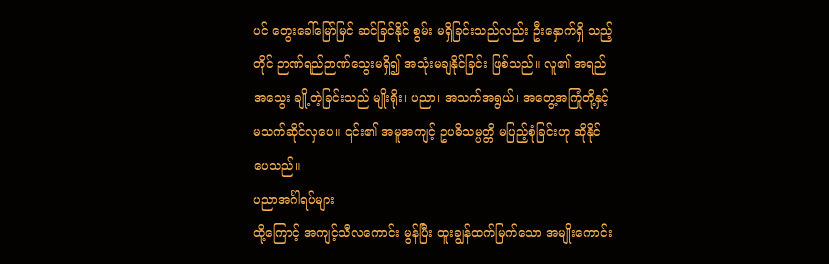ပင် တွေးခေါ်မြော်မြင် ဆင်ခြင်နိုင် စွမ်း မရှိခြင်းသည်လည်း ဦးနှောက်ရှိ သည့်တိုင် ဉာဏ်ရည်ဉာဏ်သွေးမရှိ၍ အသုံးမချနိုင်ခြင်း ဖြစ်သည်။ လူ၏ အရည်အသွေး ချို့တဲ့ခြင်းသည် မျိုးရိုး၊ ပညာ၊ အသက်အရွယ်၊ အတွေ့အကြုံတို့နှင့် မသက်ဆိုင်လှပေ။ ၎င်း၏ အမူအကျင့် ဥပဓိသမ္ပတ္တိ မပြည့်စုံခြင်းဟု ဆိုနိုင်ပေသည်။
ပညာအင်္ဂါရပ်များ
ထို့ကြောင့် အကျင့်သီလကောင်း မွန်ပြီး ထူးချွန်ထက်မြက်သော အမျိုးကောင်း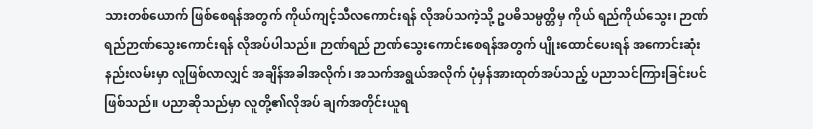သားတစ်ယောက် ဖြစ်စေရန်အတွက် ကိုယ်ကျင့်သီလကောင်းရန် လိုအပ်သကဲ့သို့ ဥပဓိသမ္ပတ္တိမှ ကိုယ် ရည်ကိုယ်သွေး၊ ဉာဏ်ရည်ဉာဏ်သွေးကောင်းရန် လိုအပ်ပါသည်။ ဉာဏ်ရည် ဉာဏ်သွေးကောင်းစေရန်အတွက် ပျိုးထောင်ပေးရန် အကောင်းဆုံးနည်းလမ်းမှာ လူဖြစ်လာလျှင် အချိန်အခါအလိုက်၊ အသက်အရွယ်အလိုက် ပုံမှန်အားထုတ်အပ်သည့် ပညာသင်ကြားခြင်းပင် ဖြစ်သည်။ ပညာဆိုသည်မှာ လူတို့၏လိုအပ် ချက်အတိုင်းယူရ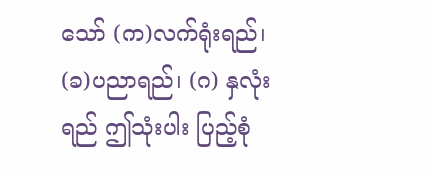သော် (က)လက်ရုံးရည်၊ (ခ)ပညာရည်၊ (ဂ) နှလုံးရည် ဤသုံးပါး ပြည့်စုံ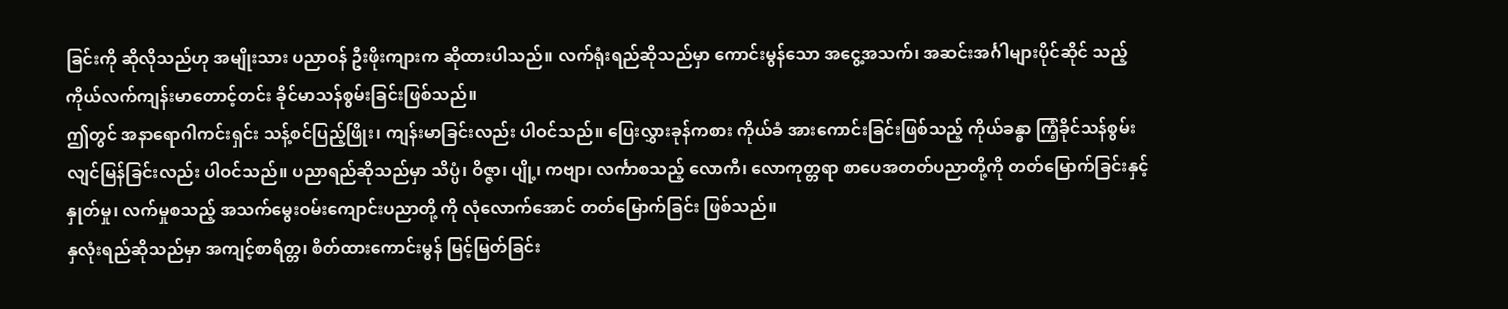ခြင်းကို ဆိုလိုသည်ဟု အမျိုးသား ပညာဝန် ဦးဖိုးကျားက ဆိုထားပါသည်။ လက်ရုံးရည်ဆိုသည်မှာ ကောင်းမွန်သော အငွေ့အသက်၊ အဆင်းအင်္ဂါများပိုင်ဆိုင် သည့် ကိုယ်လက်ကျန်းမာတောင့်တင်း ခိုင်မာသန်စွမ်းခြင်းဖြစ်သည်။
ဤတွင် အနာရောဂါကင်းရှင်း သန့်စင်ပြည့်ဖြိုး၊ ကျန်းမာခြင်းလည်း ပါဝင်သည်။ ပြေးလွှားခုန်ကစား ကိုယ်ခံ အားကောင်းခြင်းဖြစ်သည့် ကိုယ်ခန္ဓာ ကြံ့ခိုင်သန်စွမ်း လျင်မြန်ခြင်းလည်း ပါဝင်သည်။ ပညာရည်ဆိုသည်မှာ သိပ္ပံ၊ ဝိဇ္ဇာ၊ ပျို့၊ ကဗျာ၊ လင်္ကာစသည့် လောကီ၊ လောကုတ္တရာ စာပေအတတ်ပညာတို့ကို တတ်မြောက်ခြင်းနှင့် နှုတ်မှု၊ လက်မှုစသည့် အသက်မွေးဝမ်းကျောင်းပညာတို့ ကို လုံလောက်အောင် တတ်မြောက်ခြင်း ဖြစ်သည်။
နှလုံးရည်ဆိုသည်မှာ အကျင့်စာရိတ္တ၊ စိတ်ထားကောင်းမွန် မြင့်မြတ်ခြင်း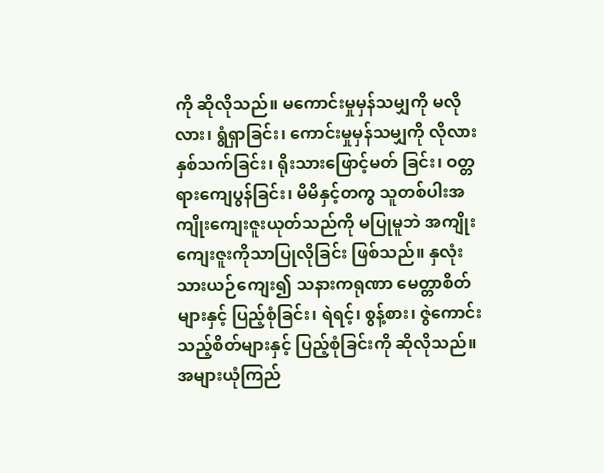ကို ဆိုလိုသည်။ မကောင်းမှုမှန်သမျှကို မလိုလား၊ ရွံရှာခြင်း၊ ကောင်းမှုမှန်သမျှကို လိုလားနှစ်သက်ခြင်း၊ ရိုးသားဖြောင့်မတ် ခြင်း၊ ဝတ္တရားကျေပွန်ခြင်း၊ မိမိနှင့်တကွ သူတစ်ပါးအကျိုးကျေးဇူးယုတ်သည်ကို မပြုမူဘဲ အကျိုးကျေးဇူးကိုသာပြုလိုခြင်း ဖြစ်သည်။ နှလုံးသားယဉ်ကျေး၍ သနားကရုဏာ မေတ္တာစိတ်များနှင့် ပြည့်စုံခြင်း၊ ရဲရင့်၊ စွန့်စား၊ ဇွဲကောင်း သည့်စိတ်များနှင့် ပြည့်စုံခြင်းကို ဆိုလိုသည်။
အများယုံကြည်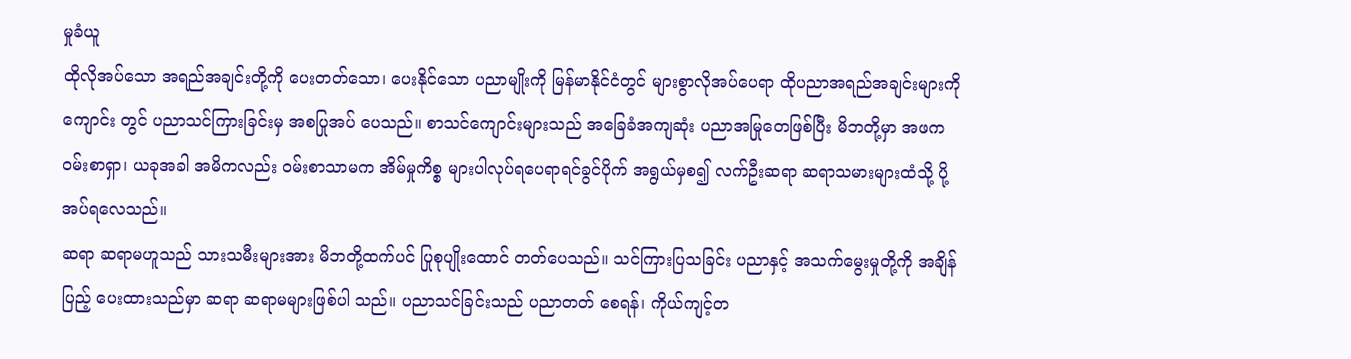မှုခံယူ
ထိုလိုအပ်သော အရည်အချင်းတို့ကို ပေးတတ်သော၊ ပေးနိုင်သော ပညာမျိုးကို မြန်မာနိုင်ငံတွင် များစွာလိုအပ်ပေရာ ထိုပညာအရည်အချင်းများကို ကျောင်း တွင် ပညာသင်ကြားခြင်းမှ အစပြုအပ် ပေသည်။ စာသင်ကျောင်းများသည် အခြေခံအကျဆုံး ပညာအမြုတေဖြစ်ပြီး မိဘတို့မှာ အဖက ဝမ်းစာရှာ၊ ယခုအခါ အမိကလည်း ဝမ်းစာသာမက အိမ်မှုကိစ္စ များပါလုပ်ရပေရာရင်ခွင်ပိုက် အရွယ်မှစ၍ လက်ဦးဆရာ ဆရာသမားများထံသို့ ပို့အပ်ရလေသည်။
ဆရာ ဆရာမဟူသည် သားသမီးများအား မိဘတို့ထက်ပင် ပြုစုပျိုးထောင် တတ်ပေသည်။ သင်ကြားပြသခြင်း ပညာနှင့် အသက်မွေးမှုတို့ကို အချိန်ပြည့် ပေးထားသည်မှာ ဆရာ ဆရာမများဖြစ်ပါ သည်။ ပညာသင်ခြင်းသည် ပညာတတ် စေရန်၊ ကိုယ်ကျင့်တ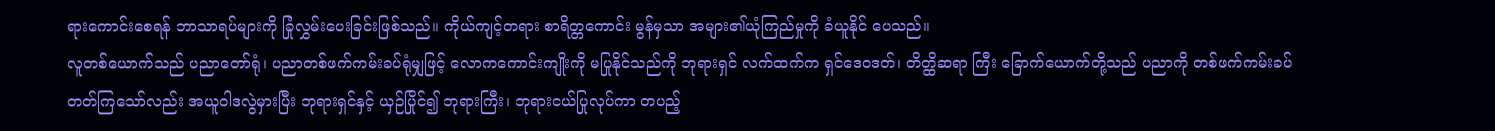ရားကောင်းစေရန် ဘာသာရပ်များကို ခြုံလွှမ်းပေးခြင်းဖြစ်သည်။ ကိုယ်ကျင့်တရား စာရိတ္တကောင်း မွန်မှသာ အများ၏ယုံကြည်မှုကို ခံယူနိုင် ပေသည်။
လူတစ်ယောက်သည် ပညာတော်ရုံ၊ ပညာတစ်ဖက်ကမ်းခပ်ရုံမျှဖြင့် လောကကောင်းကျိုးကို မပြုနိုင်သည်ကို ဘုရားရှင် လက်ထက်က ရှင်ဒေဝဒတ်၊ တိတ္ထိဆရာ ကြီး ခြောက်ယောက်တို့သည် ပညာကို တစ်ဖက်ကမ်းခပ် တတ်ကြသော်လည်း အယူဝါဒလွဲမှားပြီး ဘုရားရှင်နှင့် ယှဉ်ပြိုင်၍ ဘုရားကြီး၊ ဘုရားငယ်ပြုလုပ်ကာ တပည့်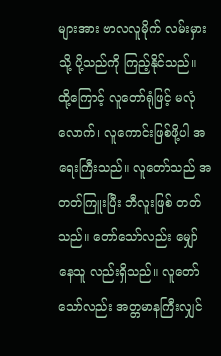များအား ဗာလလူမိုက် လမ်းမှားသို့ ပို့သည်ကို ကြည့်နိုင်သည်။
ထို့ကြောင့် လူတော်ရုံဖြင့် မလုံလောက်၊ လူကောင်းဖြစ်ဖို့ပါ အရေးကြီးသည်။ လူတော်သည် အတတ်ကြူးပြီး ဘီလူးဖြစ် တတ်သည်။ တော်သော်လည်း မျှော်နေသူ လည်းရှိသည်။ လူတော်သော်လည်း အတ္တမာနကြီးလျှင်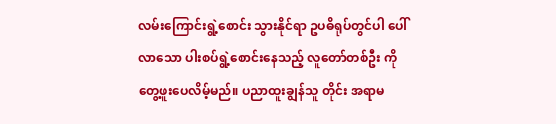လမ်းကြောင်းရွဲ့စောင်း သွားနိုင်ရာ ဥပဓိရုပ်တွင်ပါ ပေါ်လာသော ပါးစပ်ရွဲ့စောင်းနေသည့် လူတော်တစ်ဦး ကို တွေ့ဖူးပေလိမ့်မည်။ ပညာထူးချွန်သူ တိုင်း အရာမ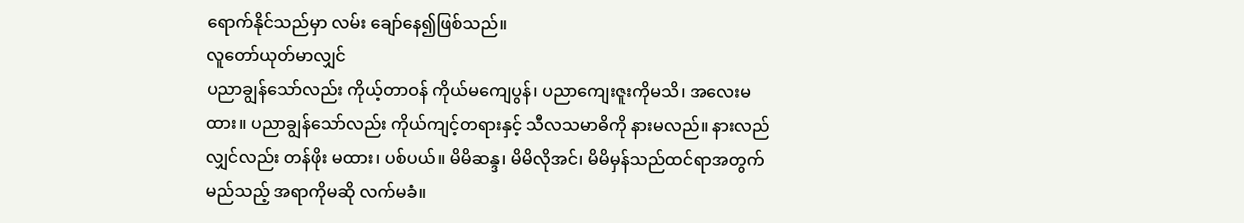ရောက်နိုင်သည်မှာ လမ်း ချော်နေ၍ဖြစ်သည်။
လူတော်ယုတ်မာလျှင်
ပညာချွန်သော်လည်း ကိုယ့်တာဝန် ကိုယ်မကျေပွန်၊ ပညာကျေးဇူးကိုမသိ၊ အလေးမထား။ ပညာချွန်သော်လည်း ကိုယ်ကျင့်တရားနှင့် သီလသမာဓိကို နားမလည်။ နားလည်လျှင်လည်း တန်ဖိုး မထား၊ ပစ်ပယ်။ မိမိဆန္ဒ၊ မိမိလိုအင်၊ မိမိမှန်သည်ထင်ရာအတွက် မည်သည့် အရာကိုမဆို လက်မခံ။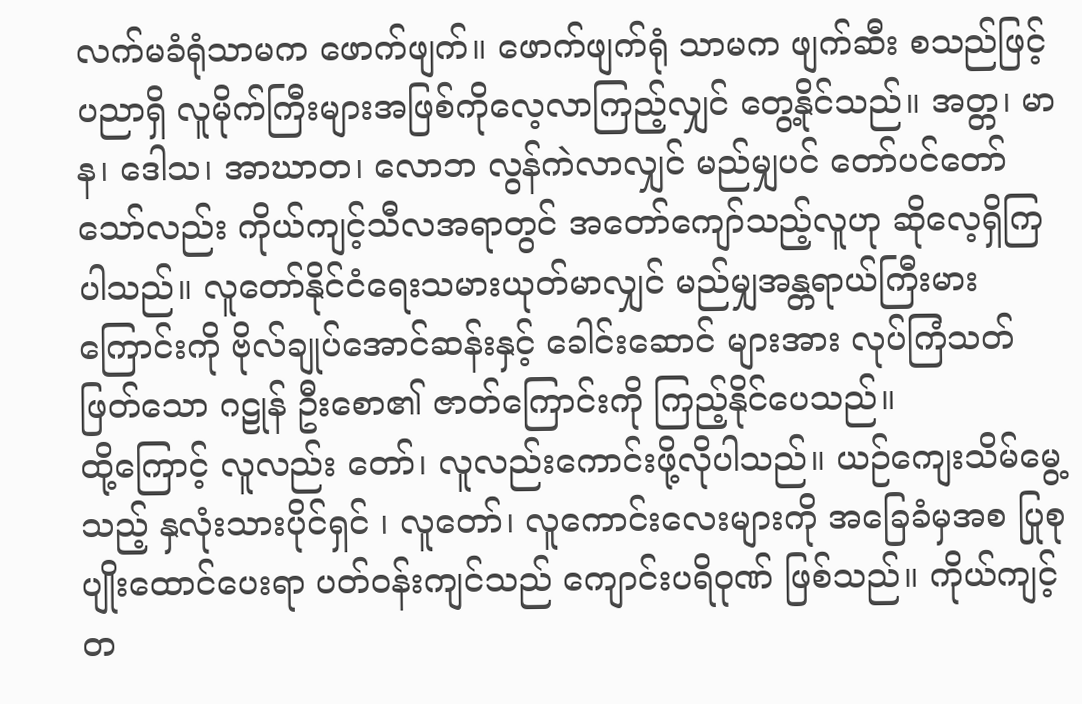လက်မခံရုံသာမက ဖောက်ဖျက်။ ဖောက်ဖျက်ရုံ သာမက ဖျက်ဆီး စသည်ဖြင့် ပညာရှိ လူမိုက်ကြီးများအဖြစ်ကိုလေ့လာကြည့်လျှင် တွေ့နိုင်သည်။ အတ္တ၊ မာန၊ ဒေါသ၊ အာဃာတ၊ လောဘ လွန်ကဲလာလျှင် မည်မျှပင် တော်ပင်တော်သော်လည်း ကိုယ်ကျင့်သီလအရာတွင် အတော်ကျော်သည့်လူဟု ဆိုလေ့ရှိကြပါသည်။ လူတော်နိုင်ငံရေးသမားယုတ်မာလျှင် မည်မျှအန္တရာယ်ကြီးမားကြောင်းကို ဗိုလ်ချုပ်အောင်ဆန်းနှင့် ခေါင်းဆောင် များအား လုပ်ကြံသတ်ဖြတ်သော ဂဠုန် ဦးစော၏ ဇာတ်ကြောင်းကို ကြည့်နိုင်ပေသည်။
ထို့ကြောင့် လူလည်း တော်၊ လူလည်းကောင်းဖို့လိုပါသည်။ ယဉ်ကျေးသိမ်မွေ့သည့် နှလုံးသားပိုင်ရှင် ၊ လူတော်၊ လူကောင်းလေးများကို အခြေခံမှအစ ပြုစုပျိုးထောင်ပေးရာ ပတ်ဝန်းကျင်သည် ကျောင်းပရိဝုဏ် ဖြစ်သည်။ ကိုယ်ကျင့်တ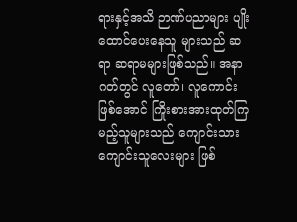ရားနှင့်အသိ ဉာဏ်ပညာများ ပျိုးထောင်ပေးနေသူ များသည် ဆရာ ဆရာမများဖြစ်သည်။ အနာဂတ်တွင် လူတော်၊ လူကောင်းဖြစ်အောင် ကြိုးစားအားထုတ်ကြမည့်သူများသည် ကျောင်းသား ကျောင်းသူလေးများ ဖြစ်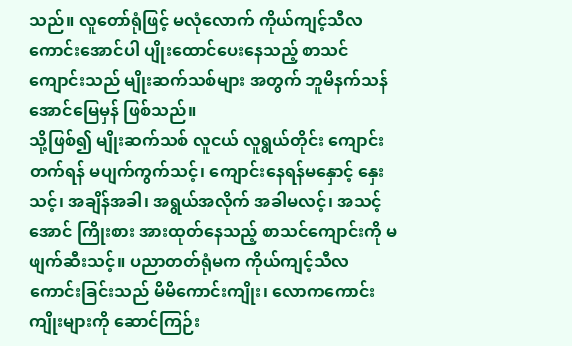သည်။ လူတော်ရုံဖြင့် မလုံလောက် ကိုယ်ကျင့်သီလကောင်းအောင်ပါ ပျိုးထောင်ပေးနေသည့် စာသင်ကျောင်းသည် မျိုးဆက်သစ်များ အတွက် ဘူမိနက်သန် အောင်မြေမှန် ဖြစ်သည်။
သို့ဖြစ်၍ မျိုးဆက်သစ် လူငယ် လူရွယ်တိုင်း ကျောင်းတက်ရန် မပျက်ကွက်သင့်၊ ကျောင်းနေရန်မနှောင့် နှေးသင့်၊ အချိန်အခါ၊ အရွယ်အလိုက် အခါမလင့်၊ အသင့်အောင် ကြိုးစား အားထုတ်နေသည့် စာသင်ကျောင်းကို မဖျက်ဆီးသင့်။ ပညာတတ်ရုံမက ကိုယ်ကျင့်သီလကောင်းခြင်းသည် မိမိကောင်းကျိုး၊ လောကကောင်းကျိုးများကို ဆောင်ကြဉ်း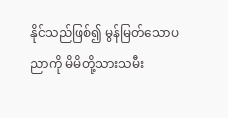နိုင်သည်ဖြစ်၍ မွန်မြတ်သောပညာကို မိမိတို့သားသမီး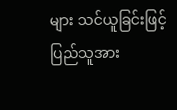များ သင်ယူခြင်းဖြင့် ပြည်သူအား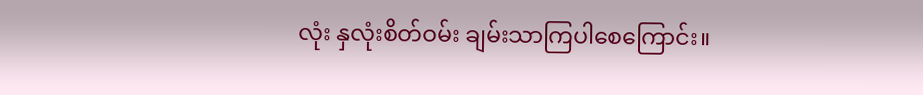လုံး နှလုံးစိတ်ဝမ်း ချမ်းသာကြပါစေကြောင်း။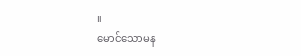။
မောင်သောမန